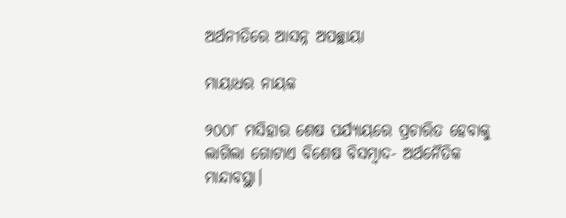ଅର୍ଥନୀତିରେ ଆସନ୍ନ ଅପଚ୍ଛାୟା

ମାୟାଧର ନାୟକ

୨୦୦୮ ମସିହାର ଶେଷ ପର୍ଯ୍ୟାୟରେ ପ୍ରଚାରିତ ହେବାକୁ ଲାଗିଲା ଗୋଟାଏ ବିଶେଷ ବିସମ୍ବାଦ- ଅର୍ଥନୈତିକ ମାନ୍ଦାବସ୍ଥା।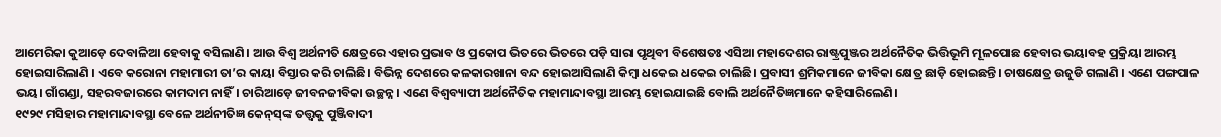ଆମେରିକା କୁଆଡ଼େ ଦେବାଳିଆ ହେବାକୁ ବସିଲାଣି। ଆଉ ବିଶ୍ୱ ଅର୍ଥନୀତି କ୍ଷେତ୍ରରେ ଏହାର ପ୍ରଭାବ ଓ ପ୍ରକୋପ ଭିତରେ ଭିତରେ ପଡ଼ି ସାରା ପୃଥିବୀ ବିଶେଷତଃ ଏସିଆ ମହାଦେଶର ରାଷ୍ଟ୍ରପୁଞ୍ଜର ଅର୍ଥନୈତିକ ଭିତ୍ତିଭୂମି ମୂଳପୋଛ ହେବାର ଭୟାବହ ପ୍ରକ୍ରିୟା ଆରମ୍ଭ ହୋଇସାରିଲାଣି । ଏବେ କରୋନା ମହାମାରୀ ତା’ର କାୟା ବିସ୍ତାର କରି ଚାଲିଛି। ବିଭିନ୍ନ ଦେଶରେ କଳକାରଖାନା ବନ୍ଦ ହୋଇଆସିଲାଣି କିମ୍ବା ଧକେଇ ଧକେଇ ଚାଲିଛି। ପ୍ରବାସୀ ଶ୍ରମିକମାନେ ଜୀବିକା କ୍ଷେତ୍ର ଛାଡ଼ି ହୋଇଛନ୍ତି। ଚାଷକ୍ଷେତ୍ର ଉଜୁଡି ଗଲାଣି । ଏଣେ ପଙ୍ଗପାଳ ଭୟ। ଗାଁଗଣ୍ଡା, ସହରବଜାରରେ କାମଦାମ ନାହିଁ। ଚାରିଆଡ଼େ ଜୀବନଜୀବିକା ଉଚ୍ଛନ୍ନ। ଏଣେ ବିଶ୍ୱବ୍ୟାପୀ ଅର୍ଥନୈତିକ ମହାମାନ୍ଦାବସ୍ଥା ଆରମ୍ଭ ହୋଇଯାଇଛି ବୋଲି ଅର୍ଥନୈତିଜ୍ଞମାନେ କହିସାରିଲେଣି।
୧୯୨୯ ମସିହାର ମହାମାନ୍ଦାବସ୍ଥା ବେଳେ ଅର୍ଥନୀତିଜ୍ଞ କେନ୍‌ସ୍‌ଙ୍କ ତତ୍ତ୍ୱକୁ ପୁଞ୍ଜିବାଦୀ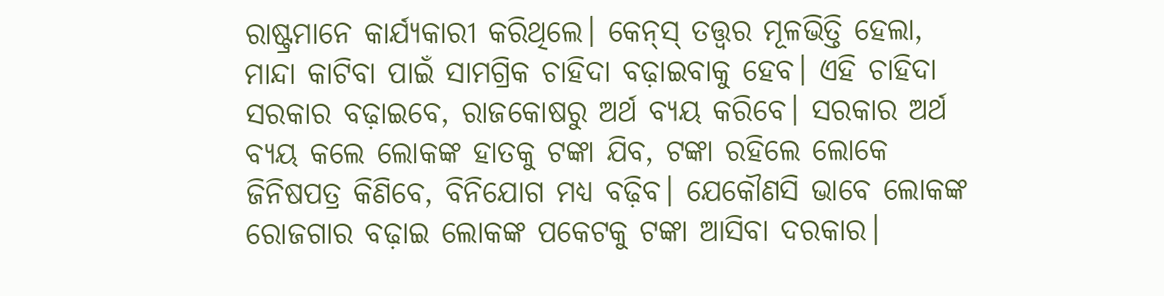ରାଷ୍ଟ୍ରମାନେ କାର୍ଯ୍ୟକାରୀ କରିଥିଲେ। କେନ୍‌ସ୍‌ ତତ୍ତ୍ୱର ମୂଳଭିତ୍ତି ହେଲା, ମାନ୍ଦା କାଟିବା ପାଇଁ ସାମଗ୍ରିକ ଚାହିଦା ବଢ଼ାଇବାକୁ ହେବ। ଏହି ଚାହିଦା ସରକାର ବଢ଼ାଇବେ, ରାଜକୋଷରୁ ଅର୍ଥ ବ୍ୟୟ କରିବେ। ସରକାର ଅର୍ଥ ବ୍ୟୟ କଲେ ଲୋକଙ୍କ ହାତକୁ ଟଙ୍କା ଯିବ, ଟଙ୍କା ରହିଲେ ଲୋକେ ଜିନିଷପତ୍ର କିଣିବେ, ବିନିଯୋଗ ମଧ୍ୟ ବଢ଼ିବ। ଯେକୌଣସି ଭାବେ ଲୋକଙ୍କ ରୋଜଗାର ବଢ଼ାଇ ଲୋକଙ୍କ ପକେଟକୁ ଟଙ୍କା ଆସିବା ଦରକାର।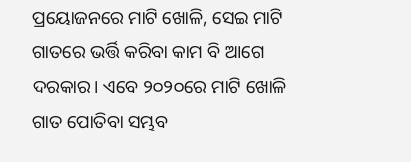ପ୍ରୟୋଜନରେ ମାଟି ଖୋଳି, ସେଇ ମାଟି ଗାତରେ ଭର୍ତ୍ତି କରିବା କାମ ବି ଆଗେ ଦରକାର। ଏବେ ୨୦୨୦ରେ ମାଟି ଖୋଳି ଗାତ ପୋତିବା ସମ୍ଭବ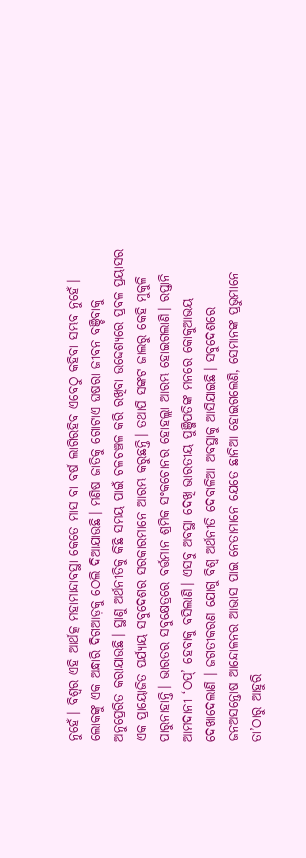ନୁହେଁ। ବିଶ୍ୱର ଏହି ଆର୍ଥତ୍କ ମହାମାନ୍ଦାବସ୍ଥା କେତେ ମାସ ବା ବର୍ଷ ଲାଗିରହିବ ଏବେଠୁ କହିବା ସମ୍ଭବ ନୁହେଁ।
ଲୋକଙ୍କୁ ଏକ ଅନ୍ଧାରି ଦିଗଆଡ଼କୁ ଠେଲି ଦିଆଯାଉଛି। ମଣିଷ ଜାତିକୁ ଗୋଟାଏ ଘଷରା ଜୀବନ ବଞ୍ଚିବାକୁ ଅନୁପ୍ରେରିତ କରାଯାଉଛି। ସ୍ଥାଣୁ ଅର୍ଥନୀତିକୁ କିଛି ସମୟ ପାଇଁ ଚଳଚଞ୍ଚଳ କରି ରଖିବା ଉଦ୍ଦେଶ୍ୟରେ ପ୍ରବଳ ପ୍ରୟାସର ଏକ ପ୍ରାୟୋଜିତ ପର୍ଯ୍ୟାୟ ସବୁଦେଶର ସରକାରମାନେ ଆରମ୍ଭ କରୁଛନ୍ତି। ତଥାପି ସଙ୍କଟ ଜାଲରୁ କେହି ମୁକୁଳି ପାରୁନାହାନ୍ତି। ଭାରତର ସବୁକ୍ଷେତ୍ରରେ ବର୍ତ୍ତମାନ ଶ୍ରମିକ ସଂକଚୋନର ହୋହଲ୍ଲା ଆରମ୍ଭ ହୋଇଗଲାଣି। ରପ୍ତାନି ଆମଦାନୀ ‘ଠପ୍‌’ ହେବାକୁ ବସିଲାଣି। ଏସବୁ ଅବସ୍ଥା ଦେଖି ଭାରତୀୟ ପୁଞ୍ଜିପତିଙ୍କ ମନରେ କୋକୁଆଭୟ ଦେଖାଦେଲାଣି । ଜଗତୀକରଣ ଯୋଗୁ ବିଶ୍ୱ ଅର୍ଥନୀତି ଦେବାଳିଆ ଅବସ୍ଥାକୁ ଆସିଯାଇଛି। ସବୁଦେଶରେ ଜନଅସନ୍ତୋଷ ଆନ୍ଦୋଳନର ଆଭାସ ପାଇ ନେତାମାନେ ଯେତେ ଛାନିଆ ହୋଇଗଲେଣି, ସେମାନଙ୍କ ପ୍ରଭୁମାନେ ତା’ଠାରୁ ଆହୁରି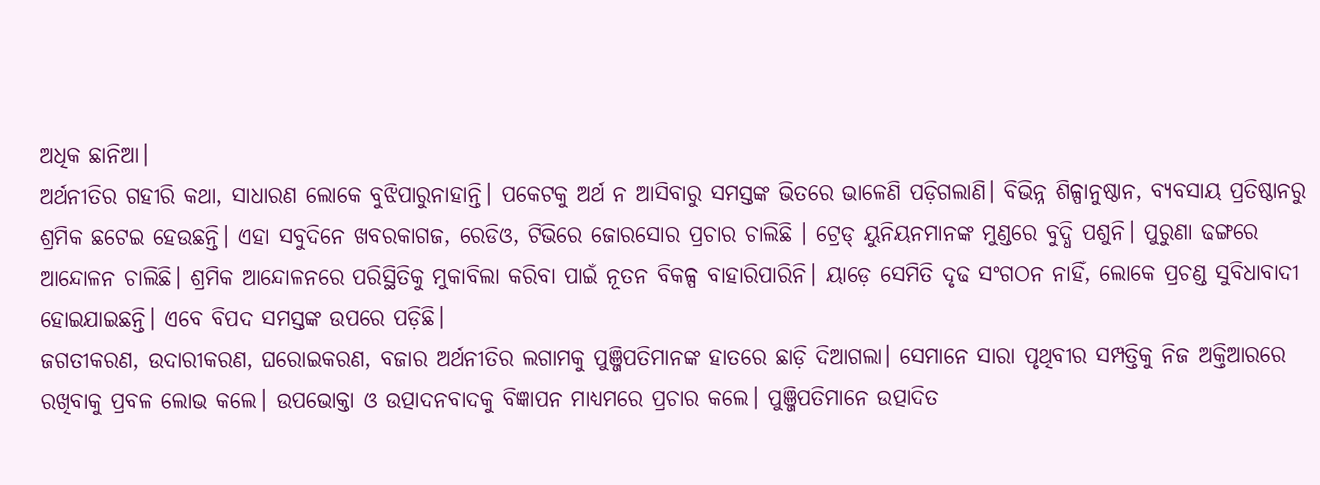ଅଧିକ ଛାନିଆ।
ଅର୍ଥନୀତିର ଗହୀରି କଥା, ସାଧାରଣ ଲୋକେ ବୁଝିପାରୁନାହାନ୍ତି। ପକେଟକୁ ଅର୍ଥ ନ ଆସିବାରୁ ସମସ୍ତଙ୍କ ଭିତରେ ଭାଳେଣି ପଡ଼ିଗଲାଣି। ବିଭିନ୍ନ ଶିଳ୍ପାନୁଷ୍ଠାନ, ବ୍ୟବସାୟ ପ୍ରତିଷ୍ଠାନରୁ ଶ୍ରମିକ ଛଟେଇ ହେଉଛନ୍ତି। ଏହା ସବୁଦିନେ ଖବରକାଗଜ, ରେଡିଓ, ଟିଭିରେ ଜୋରସୋର ପ୍ରଚାର ଚାଲିଛି । ଟ୍ରେଡ୍‌ ୟୁନିୟନମାନଙ୍କ ମୁଣ୍ଡରେ ବୁଦ୍ଧି ପଶୁନି। ପୁରୁଣା ଢଙ୍ଗରେ ଆନ୍ଦୋଳନ ଚାଲିଛି। ଶ୍ରମିକ ଆନ୍ଦୋଳନରେ ପରିସ୍ଥିତିକୁ ମୁକାବିଲା କରିବା ପାଇଁ ନୂତନ ବିକଳ୍ପ ବାହାରିପାରିନି। ୟାଡ଼େ ସେମିତି ଦୃଢ ସଂଗଠନ ନାହିଁ, ଲୋକେ ପ୍ରଚଣ୍ଡ ସୁବିଧାବାଦୀ ହୋଇଯାଇଛନ୍ତି। ଏବେ ବିପଦ ସମସ୍ତଙ୍କ ଉପରେ ପଡ଼ିଛି।
ଜଗତୀକରଣ, ଉଦାରୀକରଣ, ଘରୋଇକରଣ, ବଜାର ଅର୍ଥନୀତିର ଲଗାମକୁ ପୁଞ୍ଜିପତିମାନଙ୍କ ହାତରେ ଛାଡ଼ି ଦିଆଗଲା। ସେମାନେ ସାରା ପୃଥିବୀର ସମ୍ପତ୍ତିକୁ ନିଜ ଅକ୍ତିଆରରେ ରଖିବାକୁ ପ୍ରବଳ ଲୋଭ କଲେ। ଉପଭୋକ୍ତା ଓ ଉତ୍ପାଦନବାଦକୁ ବିଜ୍ଞାପନ ମାଧ୍ୟମରେ ପ୍ରଚାର କଲେ। ପୁଞ୍ଜିପତିମାନେ ଉତ୍ପାଦିତ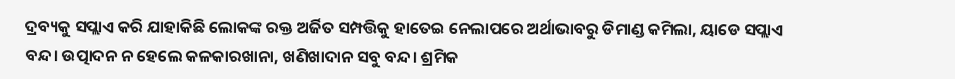ଦ୍ରବ୍ୟକୁ ସପ୍ଲାଏ କରି ଯାହାକିଛି ଲୋକଙ୍କ ରକ୍ତ ଅର୍ଜିତ ସମ୍ପତ୍ତିକୁ ହାତେଇ ନେଲାପରେ ଅର୍ଥାଭାବରୁ ଡିମାଣ୍ଡ କମିଲା, ୟାଡେ ସପ୍ଲାଏ ବନ୍ଦ। ଉତ୍ପାଦନ ନ ହେଲେ କଳକାରଖାନା, ଖଣିଖାଦାନ ସବୁ ବନ୍ଦ। ଶ୍ରମିକ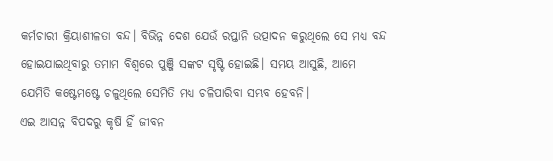କର୍ମଚାରୀ କ୍ରିୟାଶୀଳତା ବନ୍ଦ। ବିଭିନ୍ନ ଦେଶ ଯେଉଁ ରପ୍ତାନି ଉତ୍ପାଦନ କରୁଥିଲେ ସେ ମଧ୍ୟ ବନ୍ଦ ହୋଇଯାଇଥିବାରୁ ତମାମ ବିଶ୍ୱରେ ପୁଞ୍ଜି ସଙ୍କଟ ସୃଷ୍ଟି ହୋଇଛି। ସମୟ ଆସୁଛି, ଆମେ ଯେମିତି କଷ୍ଟେମଷ୍ଟେ ଚଳୁଥିଲେ ସେମିତି ମଧ୍ୟ ଚଳିପାରିବା ସମ୍ଭବ ହେବନି।
ଏଇ ଆସନ୍ନ ବିପଦରୁ କୃଷି ହିଁ ଜୀବନ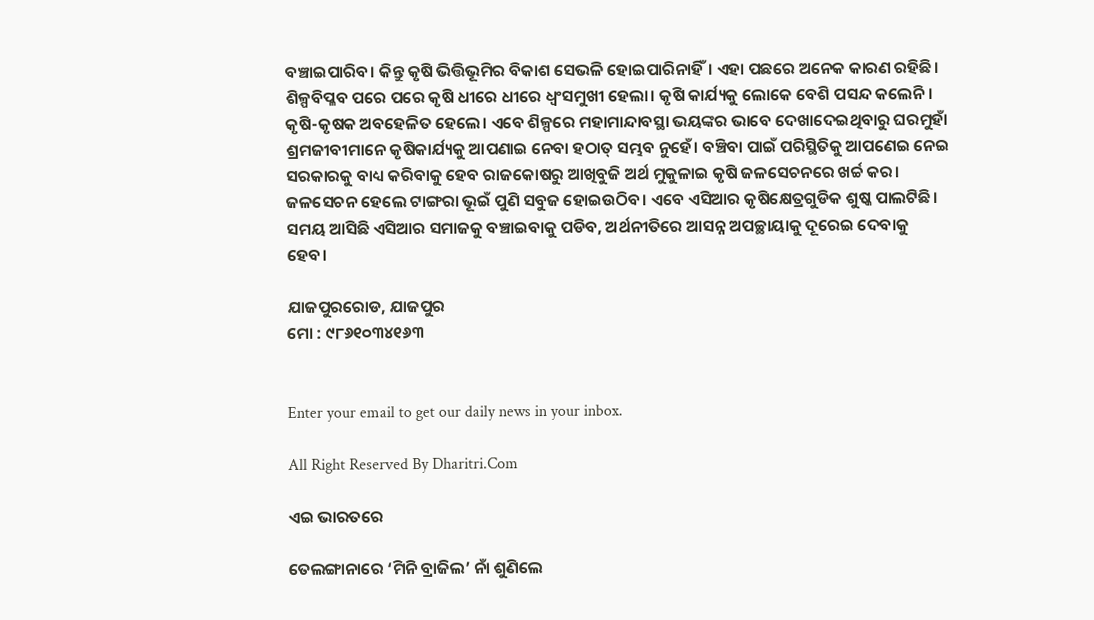ବଞ୍ଚାଇପାରିବ। କିନ୍ତୁ କୃଷି ଭିତ୍ତିଭୂମିର ବିକାଶ ସେଭଳି ହୋଇପାରିନାହିଁ। ଏହା ପଛରେ ଅନେକ କାରଣ ରହିଛି। ଶିଳ୍ପବିପ୍ଳବ ପରେ ପରେ କୃଷି ଧୀରେ ଧୀରେ ଧ୍ୱଂସମୁଖୀ ହେଲା। କୃଷି କାର୍ଯ୍ୟକୁ ଲୋକେ ବେଶି ପସନ୍ଦ କଲେନି। କୃଷି-କୃଷକ ଅବହେଳିତ ହେଲେ। ଏବେ ଶିଳ୍ପରେ ମହାମାନ୍ଦାବସ୍ଥା ଭୟଙ୍କର ଭାବେ ଦେଖାଦେଇଥିବାରୁ ଘରମୁହାଁ ଶ୍ରମଜୀବୀମାନେ କୃଷିକାର୍ଯ୍ୟକୁ ଆପଣାଇ ନେବା ହଠାତ୍‌ ସମ୍ଭବ ନୁହେଁ। ବଞ୍ଚିବା ପାଇଁ ପରିସ୍ଥିତିକୁ ଆପଣେଇ ନେଇ ସରକାରକୁ ବାଧ୍ୟ କରିବାକୁ ହେବ ରାଜକୋଷରୁ ଆଖିବୁଜି ଅର୍ଥ ମୁକୁଳାଇ କୃଷି ଜଳସେଚନରେ ଖର୍ଚ୍ଚ କର। ଜଳସେଚନ ହେଲେ ଟାଙ୍ଗରା ଭୂଇଁ ପୁଣି ସବୁଜ ହୋଇଉଠିବ। ଏବେ ଏସିଆର କୃଷିକ୍ଷେତ୍ରଗୁଡିକ ଶୁଷ୍କ ପାଲଟିଛି। ସମୟ ଆସିଛି ଏସିଆର ସମାଜକୁ ବଞ୍ଚାଇବାକୁ ପଡିବ, ଅର୍ଥନୀତିରେ ଆସନ୍ନ ଅପଚ୍ଛାୟାକୁ ଦୂରେଇ ଦେବାକୁ ହେବ।

ଯାଜପୁରରୋଡ, ଯାଜପୁର
ମୋ : ୯୮୬୧୦୩୪୧୬୩


Enter your email to get our daily news in your inbox.

All Right Reserved By Dharitri.Com

ଏଇ ଭାରତରେ

ତେଲଙ୍ଗାନାରେ ‘ମିନି ବ୍ରାଜିଲ’ ନାଁ ଶୁଣିଲେ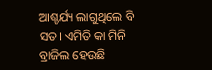ଆଶ୍ଚର୍ଯ୍ୟ ଲାଗୁଥିଲେ ବି ସତ। ଏମିତି କା ମିନି ବ୍ରାଜିଲ ହେଉଛି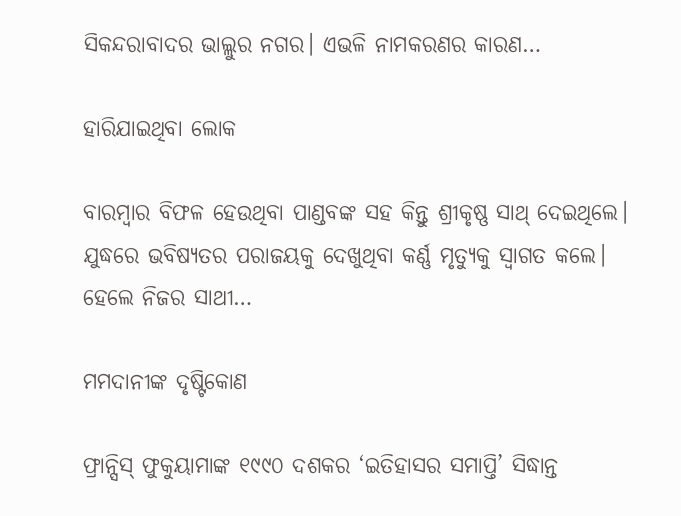ସିକନ୍ଦରାବାଦର ଭାଲ୍ଲୁର ନଗର। ଏଭଳି ନାମକରଣର କାରଣ…

ହାରିଯାଇଥିବା ଲୋକ

ବାରମ୍ବାର ବିଫଳ ହେଉଥିବା ପାଣ୍ଡବଙ୍କ ସହ କିନ୍ତୁ ଶ୍ରୀକୃଷ୍ଣ ସାଥ୍‌ ଦେଇଥିଲେ। ଯୁଦ୍ଧରେ ଭବିଷ୍ୟତର ପରାଜୟକୁ ଦେଖୁଥିବା କର୍ଣ୍ଣ ମୃତ୍ୟୁକୁ ସ୍ବାଗତ କଲେ। ହେଲେ ନିଜର ସାଥୀ…

ମମଦାନୀଙ୍କ ଦୃଷ୍ଟିକୋଣ

ଫ୍ରାନ୍ସିସ୍‌ ଫୁକୁୟାମାଙ୍କ ୧୯୯୦ ଦଶକର ‘ଇତିହାସର ସମାପ୍ତି’ ସିଦ୍ଧାନ୍ତ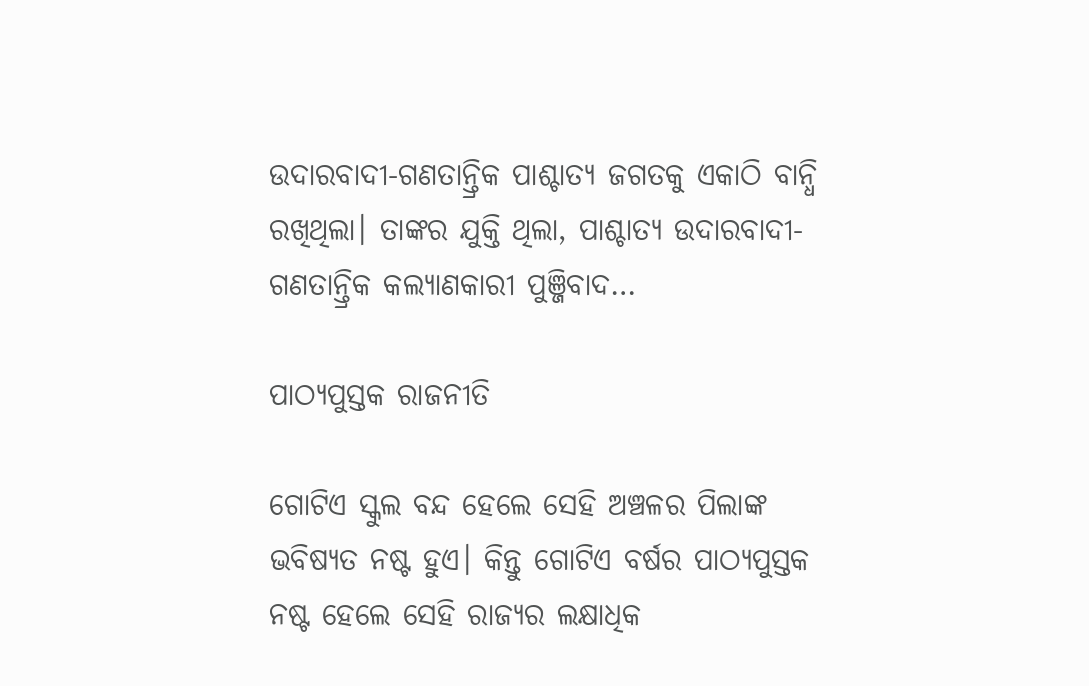ଉଦାରବାଦୀ-ଗଣତାନ୍ତ୍ରିକ ପାଶ୍ଚାତ୍ୟ ଜଗତକୁ ଏକାଠି ବାନ୍ଧି ରଖିଥିଲା। ତାଙ୍କର ଯୁକ୍ତି ଥିଲା, ପାଶ୍ଚାତ୍ୟ ଉଦାରବାଦୀ-ଗଣତାନ୍ତ୍ରିକ କଲ୍ୟାଣକାରୀ ପୁଞ୍ଜିବାଦ…

ପାଠ୍ୟପୁସ୍ତକ ରାଜନୀତି

ଗୋଟିଏ ସ୍କୁଲ ବନ୍ଦ ହେଲେ ସେହି ଅଞ୍ଚଳର ପିଲାଙ୍କ ଭବିଷ୍ୟତ ନଷ୍ଟ ହୁଏ। କିନ୍ତୁ ଗୋଟିଏ ବର୍ଷର ପାଠ୍ୟପୁସ୍ତକ ନଷ୍ଟ ହେଲେ ସେହି ରାଜ୍ୟର ଲକ୍ଷାଧିକ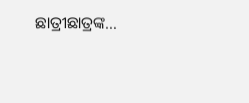ଛାତ୍ରୀଛାତ୍ରଙ୍କ…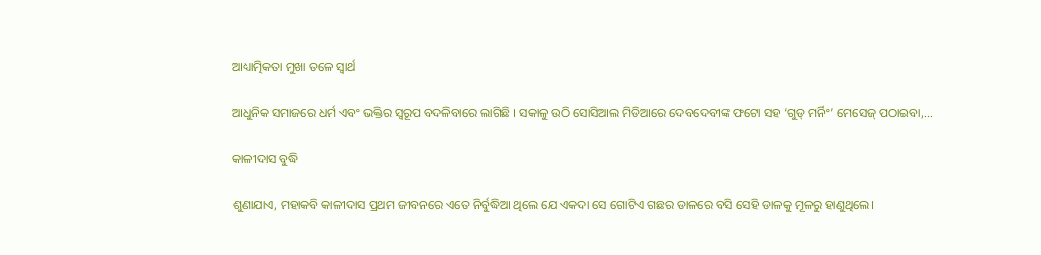ଆଧ୍ୟାତ୍ମିକତା ମୁଖା ତଳେ ସ୍ବାର୍ଥ

ଆଧୁନିକ ସମାଜରେ ଧର୍ମ ଏବଂ ଭକ୍ତିର ସ୍ବରୂପ ବଦଳିବାରେ ଲାଗିଛି । ସକାଳୁ ଉଠି ସୋସିଆଲ ମିଡିଆରେ ଦେବଦେବୀଙ୍କ ଫଟୋ ସହ ‘ଗୁଡ୍‌ ମର୍ନିଂ’ ମେସେଜ୍‌ ପଠାଇବା,…

କାଳୀଦାସ ବୁଦ୍ଧି

ଶୁଣାଯାଏ, ମହାକବି କାଳୀଦାସ ପ୍ରଥମ ଜୀବନରେ ଏତେ ନିର୍ବୁଦ୍ଧିଆ ଥିଲେ ଯେ ଏକଦା ସେ ଗୋଟିଏ ଗଛର ଡାଳରେ ବସି ସେହି ଡାଳକୁ ମୂଳରୁ ହାଣୁଥିଲେ।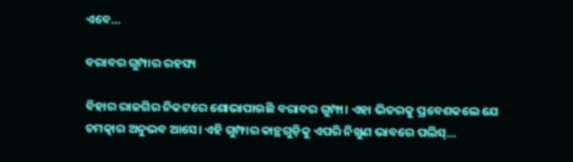ଏବେ…

ବରାବର ଗୁମ୍ପାର ରହସ୍ୟ

ବିହାର ରାଜଗିର ନିକଟରେ ଶୋଭାପାଉଛି ବରାବର ଗୁମ୍ଫା। ଏହା ଭିତରକୁ ପ୍ରବେଶକଲେ ଯେ ଚମତ୍କାର ଅନୁଭବ ଆସେ। ଏହି ଗୁମ୍ଫାର କାନ୍ଥଗୁଡ଼ିକୁ ଏପରି ନିଖୁଣ ଭାବରେ ପଲିସ୍‌…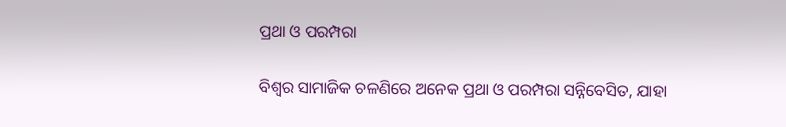ପ୍ରଥା ଓ ପରମ୍ପରା

ବିଶ୍ୱର ସାମାଜିକ ଚଳଣିରେ ଅନେକ ପ୍ରଥା ଓ ପରମ୍ପରା ସନ୍ନିବେସିତ, ଯାହା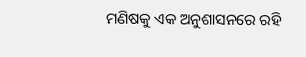ମଣିଷକୁ ଏକ ଅନୁଶାସନରେ ରହି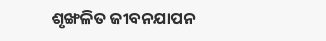ଶୃଙ୍ଖଳିତ ଜୀବନଯାପନ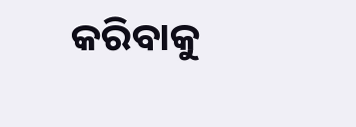କରିବାକୁ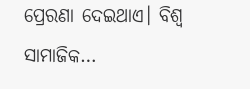ପ୍ରେରଣା ଦେଇଥାଏ। ବିଶ୍ୱ ସାମାଜିକ…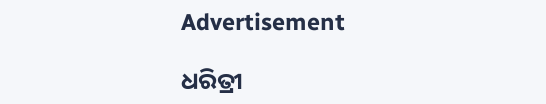Advertisement

ଧରିତ୍ରୀ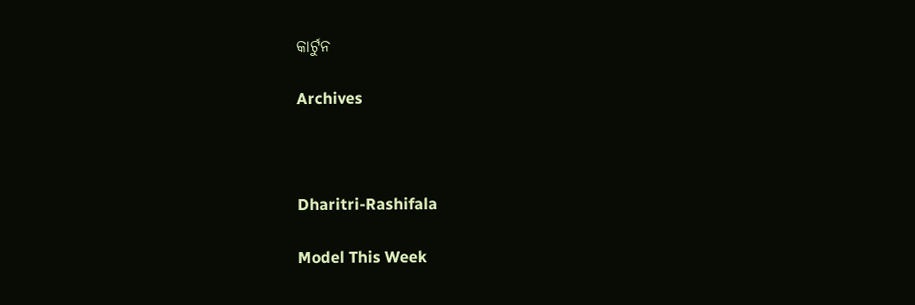କାର୍ଟୁନ

Archives



Dharitri-Rashifala

Model This Week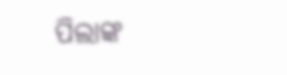ପିଲାଙ୍କ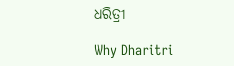ଧରିତ୍ରୀ

Why Dharitri